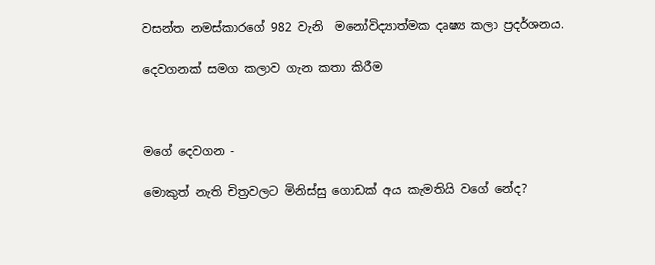වසන්ත නමස්කාරගේ 982 වැනි  මනෝවිද්‍යාත්මක දෘෂ්‍ය කලා ප්‍රදර්ශනය.

දෙවගනක් සමග කලාව ගැන කතා කිරීම



මගේ දෙවගන -

මොකුත් නැති චිත්‍රවලට මිනිස්සු ගොඩක් අය කැමතියි වගේ නේද?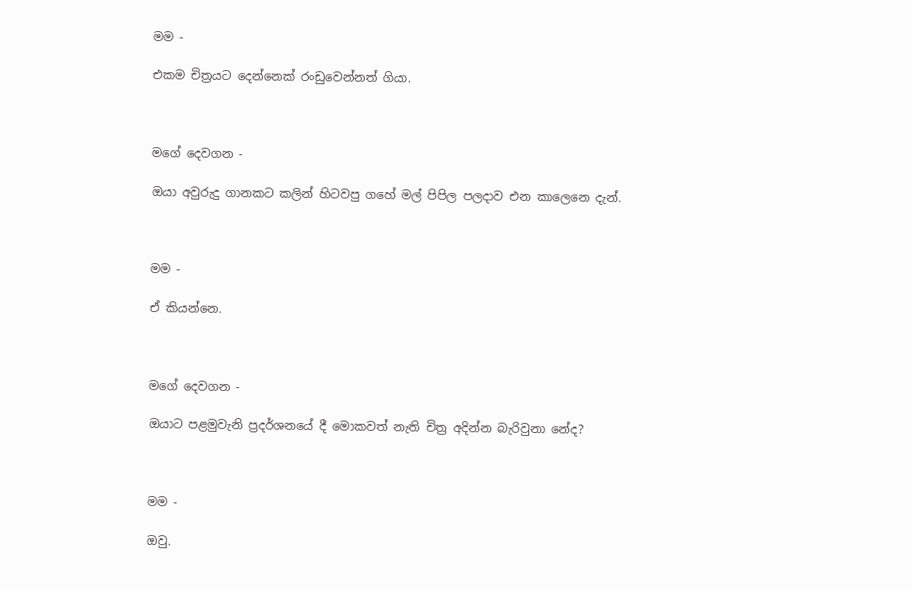මම -

එකම චිත්‍රයට දෙන්නෙක් රංඩුවෙන්නත් ගියා.



මගේ දෙවගන -

ඔයා අවුරුදු ගානකට කලින් හිටවපු ගහේ මල් පිපිල පලදාව එන කාලෙනෙ දැන්.



මම -

ඒ කියන්නෙ.



මගේ දෙවගන -

ඔයාට පළමුවැනි ප්‍රදර්ශනයේ දී මොකවත් නැති චිත්‍ර අදින්න බැරිවුනා නේද?



මම -

ඔවු.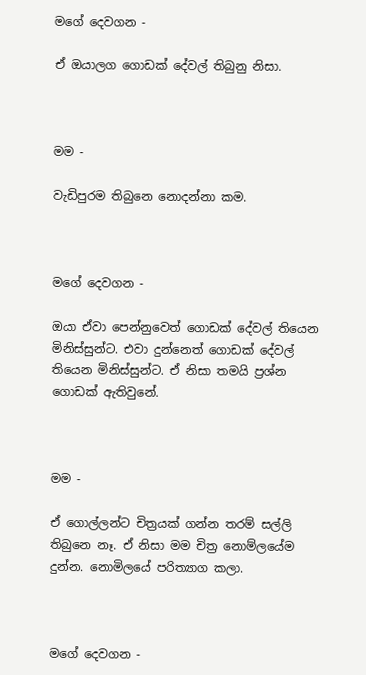මගේ දෙවගන -

ඒ ඔයාලග ගොඩක් දේවල් තිබුනු නිසා.



මම -

වැඩිපුරම තිබුනෙ නොදන්නා කම.



මගේ දෙවගන -

ඔයා ඒවා පෙන්නුවෙත් ගොඩක් දේවල් තියෙන මිනිස්සුන්ට. එවා දුන්නෙත් ගොඩක් දේවල් තියෙන මිනිස්සුන්ට. ඒ නිසා තමයි ප්‍රශ්න ගොඩක් ඇතිවුනේ.



මම -

ඒ ගොල්ලන්ට චිත්‍රයක් ගන්න තරම් සල්ලි තිබුනෙ නෑ. ඒ නිසා මම චිත්‍ර නොම්ලයේම දුන්න. නොමිලයේ පරිත්‍යාග කලා.



මගේ දෙවගන -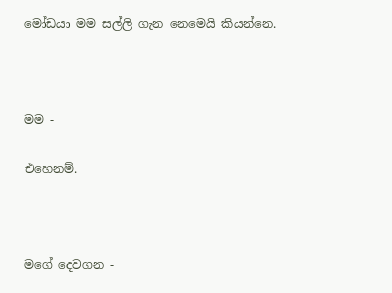මෝඩයා මම සල්ලි ගැන නෙමෙයි කියන්නෙ.



මම -

එහෙනම්.



මගේ දෙවගන -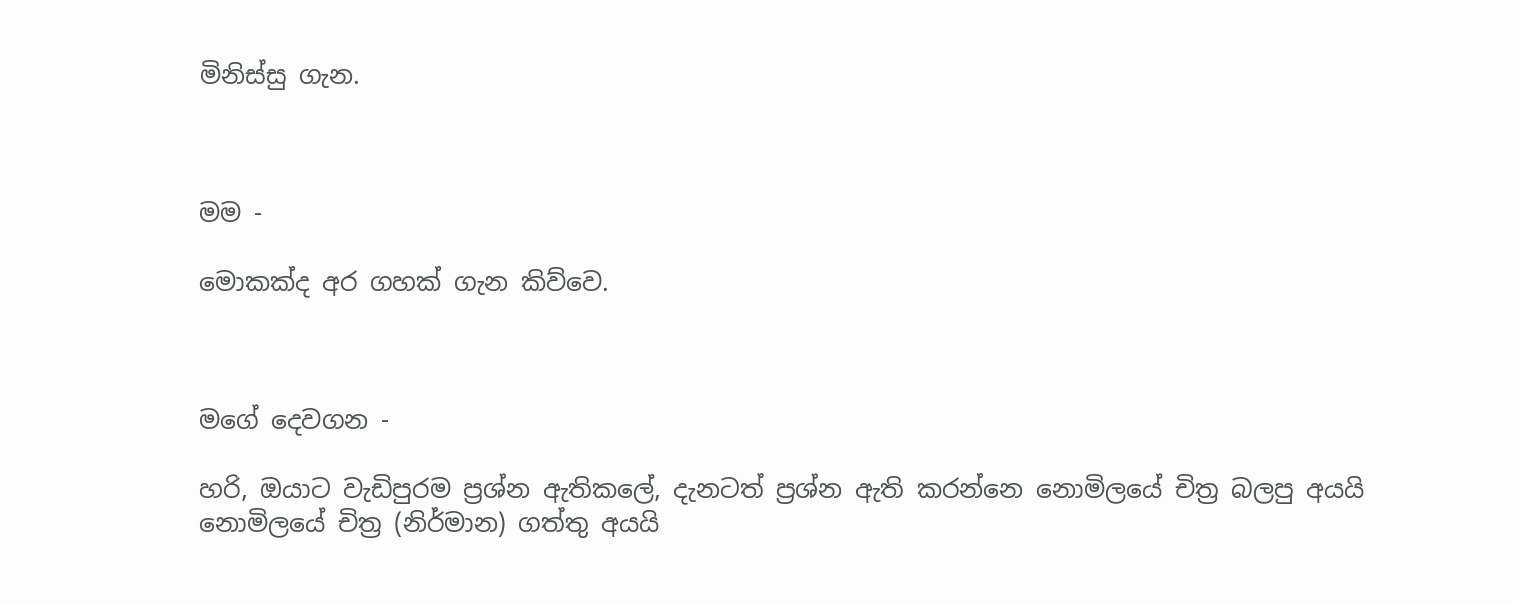මිනිස්සු ගැන.



මම -

මොකක්ද අර ගහක් ගැන කිව්වෙ.



මගේ දෙවගන -

හරි, ඔයාට වැඩිපුරම ප්‍රශ්න ඇතිකලේ, දැනටත් ප්‍රශ්න ඇති කරන්නෙ නොමිලයේ චිත්‍ර බලපු අයයි නොමිලයේ චිත්‍ර (නිර්මාන) ගත්තු අයයි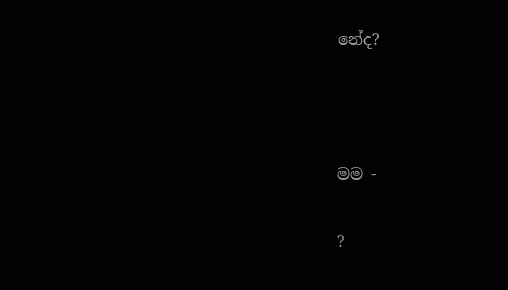නේද?



මම -

?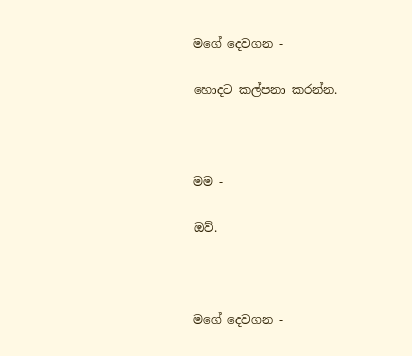මගේ දෙවගන -

හොදට කල්පනා කරන්න.



මම -

ඔව්.



මගේ දෙවගන -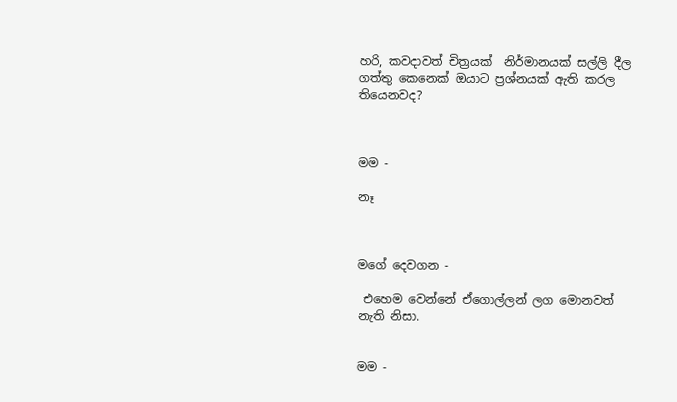හරි, කවදාවත් චිත්‍රයක්  නිර්මානයක් සල්ලි දීල ගත්තු කෙනෙක් ඔයාට ප්‍රශ්නයක් ඇති කරල තියෙනවද?



මම -

නෑ



මගේ දෙවගන -

 එහෙම වෙන්නේ ඒගොල්ලන් ලග මොනවත් නැති නිසා.


මම -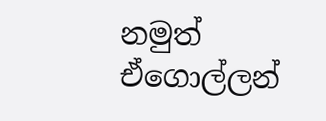නමුත් ඒගොල්ලන්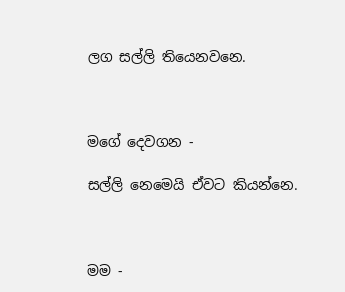ලග සල්ලි තියෙනවනෙ.



මගේ දෙවගන -

සල්ලි නෙමෙයි ඒවට කියන්නෙ.



මම -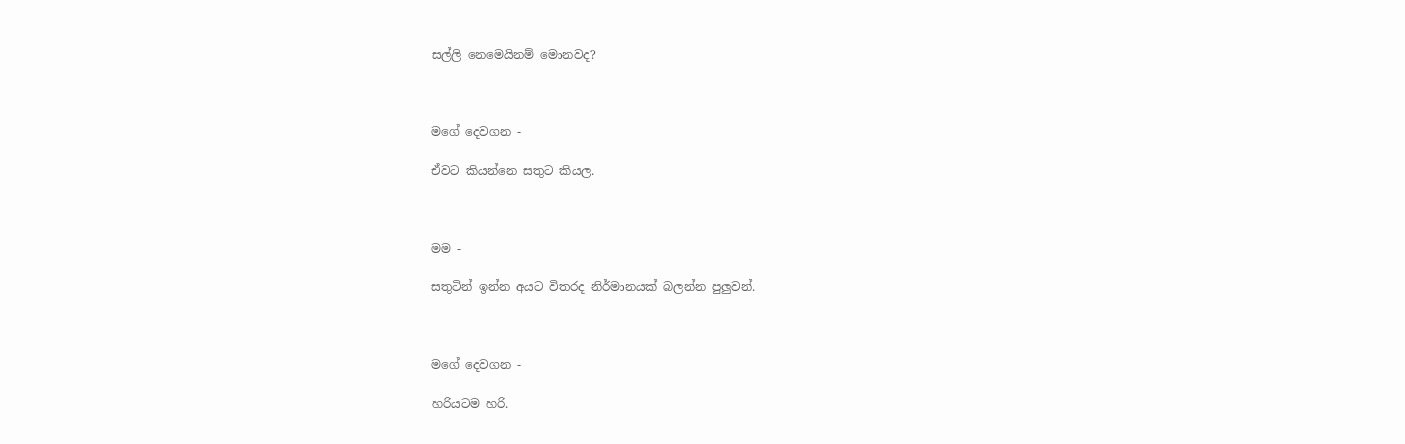සල්ලි නෙමෙයිනම් මොනවද?



මගේ දෙවගන -

ඒවට කියන්නෙ සතුට කියල.



මම -

සතුටින් ඉන්න අයට විතරද නිර්මානයක් බලන්න පුලුවන්.



මගේ දෙවගන -

හරියටම හරි.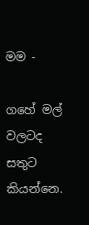මම -

ගහේ මල් වලටද සතුට කියන්නෙ.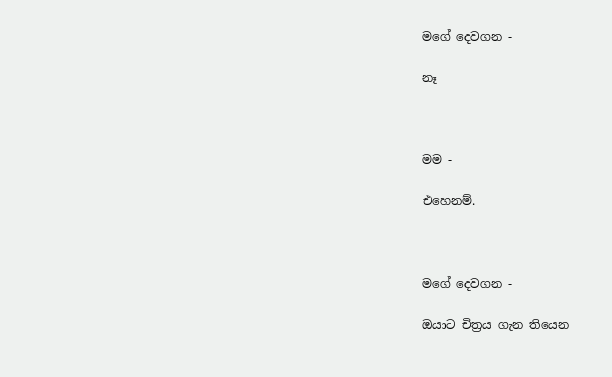මගේ දෙවගන -

නෑ



මම -

එහෙනම්.



මගේ දෙවගන -

ඔයාට චිත්‍රය ගැන තියෙන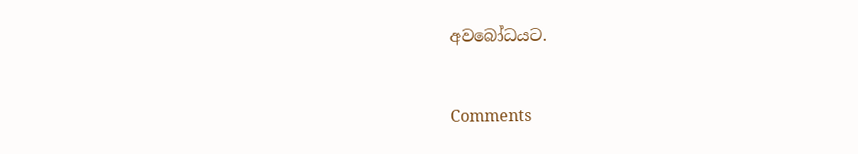අවබෝධයට.


Comments